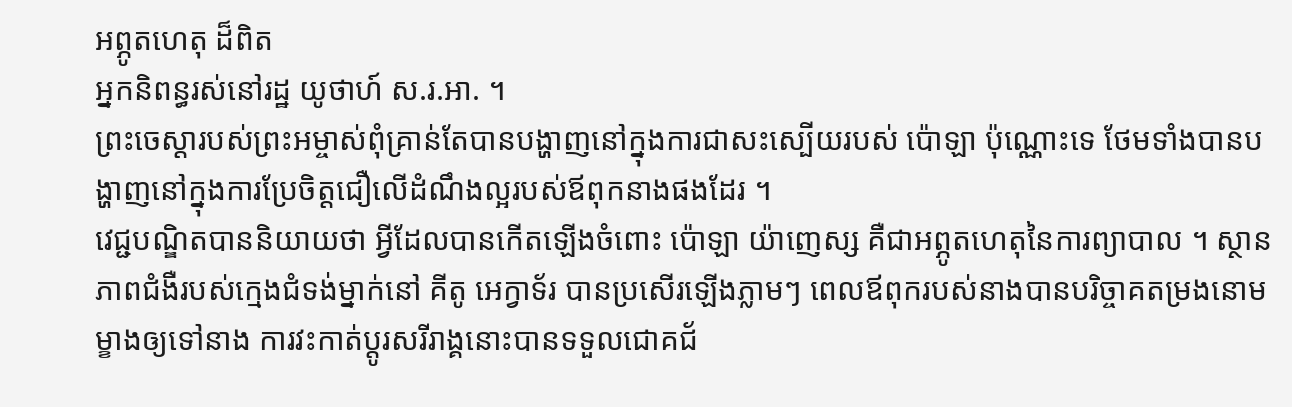អព្ភូតហេតុ ដ៏ពិត
អ្នកនិពន្ធរស់នៅរដ្ឋ យូថាហ៍ ស.រ.អា. ។
ព្រះចេស្តារបស់ព្រះអម្ចាស់ពុំគ្រាន់តែបានបង្ហាញនៅក្នុងការជាសះស្បើយរបស់ ប៉ោឡា ប៉ុណ្ណោះទេ ថែមទាំងបានបង្ហាញនៅក្នុងការប្រែចិត្តជឿលើដំណឹងល្អរបស់ឪពុកនាងផងដែរ ។
វេជ្ជបណ្ឌិតបាននិយាយថា អ្វីដែលបានកើតឡើងចំពោះ ប៉ោឡា យ៉ាញេស្ស គឺជាអព្ភូតហេតុនៃការព្យាបាល ។ ស្ថានភាពជំងឺរបស់ក្មេងជំទង់ម្នាក់នៅ គីតូ អេក្វាទ័រ បានប្រសើរឡើងភ្លាមៗ ពេលឪពុករបស់នាងបានបរិច្ចាគតម្រងនោមម្ខាងឲ្យទៅនាង ការវះកាត់ប្តូរសរីរាង្គនោះបានទទួលជោគជ័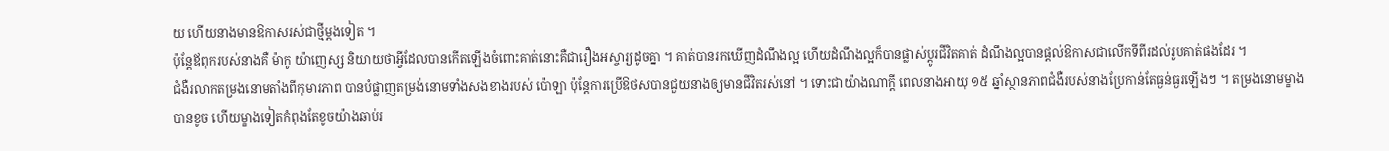យ ហើយនាងមានឱកាសរស់ជាថ្មីម្តងទៀត ។
ប៉ុន្តែឪពុករបស់នាងគឺ ម៉ាកូ យ៉ាញេស្ស និយាយថាអ្វីដែលបានកើតឡើងចំពោះគាត់នោះគឺជារឿងអស្ចារ្យដូចគ្នា ។ គាត់បានរកឃើញដំណឹងល្អ ហើយដំណឹងល្អក៏បានផ្លាស់ប្តូរជីវិតគាត់ ដំណឹងល្អបានផ្តល់ឱកាសជាលើកទីពីរដល់រូបគាត់ផងដែរ ។
ជំងឺរលាកតម្រងនោមតាំងពីកុមារភាព បានបំផ្លាញតម្រង់នោមទាំងសងខាងរបស់ ប៉ោឡា ប៉ុន្តែការប្រើឱថសបានជួយនាងឲ្យមានជីវិតរស់នៅ ។ ទោះជាយ៉ាងណាក្តី ពេលនាងអាយុ ១៥ ឆ្នាំស្ថានភាពជំងឺរបស់នាងប្រែកាន់តែធ្ងន់ធ្ងរឡើងៗ ។ តម្រងនោមម្ខាងបានខូច ហើយម្ខាងទៀតកំពុងតែខូចយ៉ាងឆាប់រ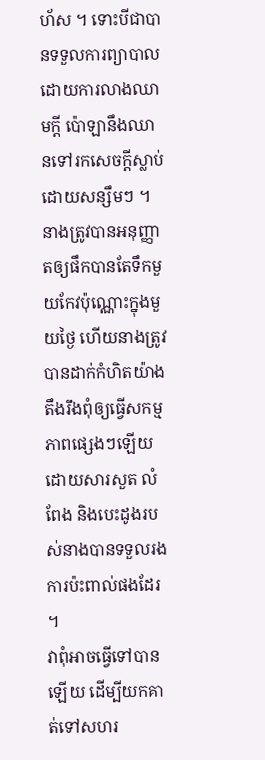ហ័ស ។ ទោះបីជាបានទទួលការព្យាបាលដោយការលាងឈាមក្តី ប៉ោឡានឹងឈានទៅរកសេចក្តីស្លាប់ដោយសន្សឹមៗ ។ នាងត្រូវបានអនុញ្ញាតឲ្យផឹកបានតែទឹកមួយកែវប៉ុណ្ណោះក្នុងមួយថ្ងៃ ហើយនាងត្រូវបានដាក់កំហិតយ៉ាងតឹងរឹងពុំឲ្យធ្វើសកម្មភាពផ្សេងៗឡើយ ដោយសារសួត លំពែង និងបេះដូងរបស់នាងបានទទួលរងការប៉ះពាល់ផងដែរ ។
វាពុំអាចធ្វើទៅបានឡើយ ដើម្បីយកគាត់ទៅសហរ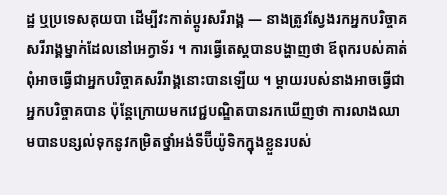ដ្ឋ ឬប្រទេសគុយបា ដើម្បីវះកាត់ប្តូរសរីរាង្គ — នាងត្រូវស្វែងរកអ្នកបរិច្ចាគសរីរាង្គម្នាក់ដែលនៅអេក្វាទ័រ ។ ការធ្វើតេស្តបានបង្ហាញថា ឪពុករបស់គាត់ពុំអាចធ្វើជាអ្នកបរិច្ចាគសរីរាង្គនោះបានឡើយ ។ ម្តាយរបស់នាងអាចធ្វើជាអ្នកបរិច្ចាគបាន ប៉ុន្តែក្រោយមកវេជ្ជបណ្ឌិតបានរកឃើញថា ការលាងឈាមបានបន្សល់ទុកនូវកម្រិតថ្នាំអង់ទីប៊ីយ៉ូទិកក្នុងខ្លួនរបស់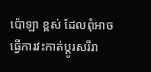ប៉ោឡា ខ្ពស់ ដែលពុំអាចធ្វើការវះកាត់ប្តូរសរីរា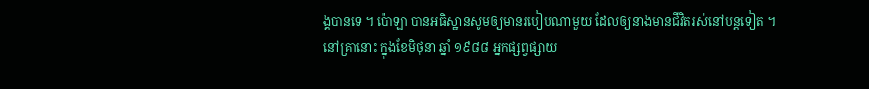ង្គបានទេ ។ ប៉ោឡា បានអធិស្ឋានសូមឲ្យមានរបៀបណាមួយ ដែលឲ្យនាងមានជីវិតរស់នៅបន្តទៀត ។
នៅគ្រានោះ ក្នុងខែមិថុនា ឆ្នាំ ១៩៨៨ អ្នកផ្សព្វផ្សាយ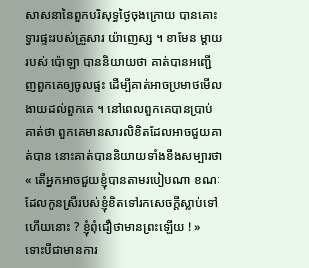សាសនានៃពួកបរិសុទ្ធថ្ងៃចុងក្រោយ បានគោះទ្វារផ្ទះរបស់គ្រួសារ យ៉ាញេស្ស ។ ខាមែន ម្តាយរបស់ ប៉ោឡា បាននិយាយថា គាត់បានអញ្ជើញពួកគេឲ្យចូលផ្ទះ ដើម្បីគាត់អាចប្រមាថមើលងាយដល់ពួកគេ ។ នៅពេលពួកគេបានប្រាប់គាត់ថា ពួកគេមានសារលិខិតដែលអាចជួយគាត់បាន នោះគាត់បាននិយាយទាំងខឹងសម្បារថា « តើអ្នកអាចជួយខ្ញុំបានតាមរបៀបណា ខណៈដែលកូនស្រីរបស់ខ្ញុំខិតទៅរកសេចក្តីស្លាប់ទៅហើយនោះ ? ខ្ញុំពុំជឿថាមានព្រះឡើយ ! »
ទោះបីជាមានការ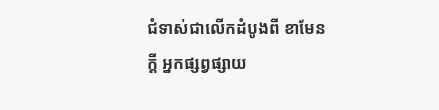ជំទាស់ជាលើកដំបូងពី ខាមែន ក្តី អ្នកផ្សព្វផ្សាយ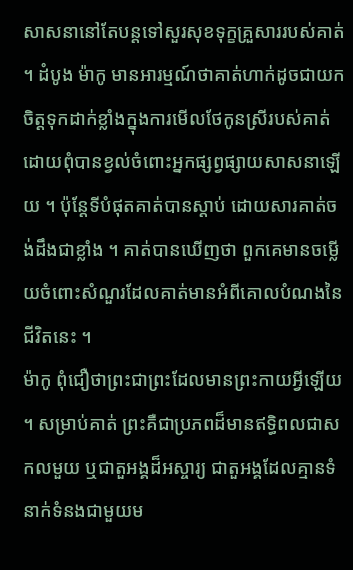សាសនានៅតែបន្តទៅសួរសុខទុក្ខគ្រួសាររបស់គាត់ ។ ដំបូង ម៉ាកូ មានអារម្មណ៍ថាគាត់ហាក់ដូចជាយកចិត្តទុកដាក់ខ្លាំងក្នុងការមើលថែកូនស្រីរបស់គាត់ ដោយពុំបានខ្វល់ចំពោះអ្នកផ្សព្វផ្សាយសាសនាឡើយ ។ ប៉ុន្តែទីបំផុតគាត់បានស្តាប់ ដោយសារគាត់ចង់ដឹងជាខ្លាំង ។ គាត់បានឃើញថា ពួកគេមានចម្លើយចំពោះសំណួរដែលគាត់មានអំពីគោលបំណងនៃជីវិតនេះ ។
ម៉ាកូ ពុំជឿថាព្រះជាព្រះដែលមានព្រះកាយអ្វីឡើយ ។ សម្រាប់គាត់ ព្រះគឺជាប្រភពដ៏មានឥទ្ធិពលជាសកលមួយ ឬជាតួអង្គដ៏អស្ចារ្យ ជាតួអង្គដែលគ្មានទំនាក់ទំនងជាមួយម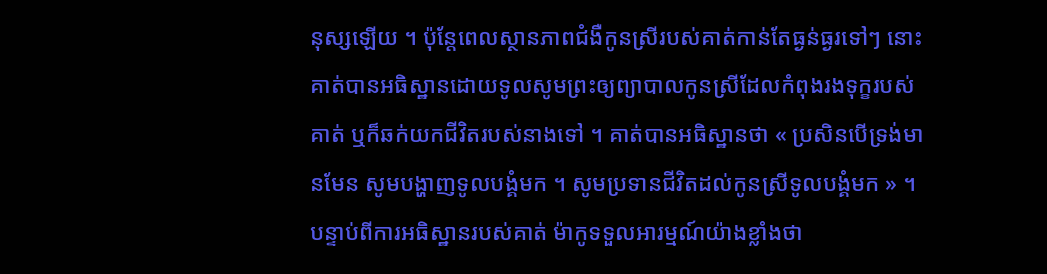នុស្សឡើយ ។ ប៉ុន្តែពេលស្ថានភាពជំងឺកូនស្រីរបស់គាត់កាន់តែធ្ងន់ធ្ងរទៅៗ នោះគាត់បានអធិស្ឋានដោយទូលសូមព្រះឲ្យព្យាបាលកូនស្រីដែលកំពុងរងទុក្ខរបស់គាត់ ឬក៏ឆក់យកជីវិតរបស់នាងទៅ ។ គាត់បានអធិស្ឋានថា « ប្រសិនបើទ្រង់មានមែន សូមបង្ហាញទូលបង្គំមក ។ សូមប្រទានជីវិតដល់កូនស្រីទូលបង្គំមក » ។
បន្ទាប់ពីការអធិស្ឋានរបស់គាត់ ម៉ាកូទទួលអារម្មណ៍យ៉ាងខ្លាំងថា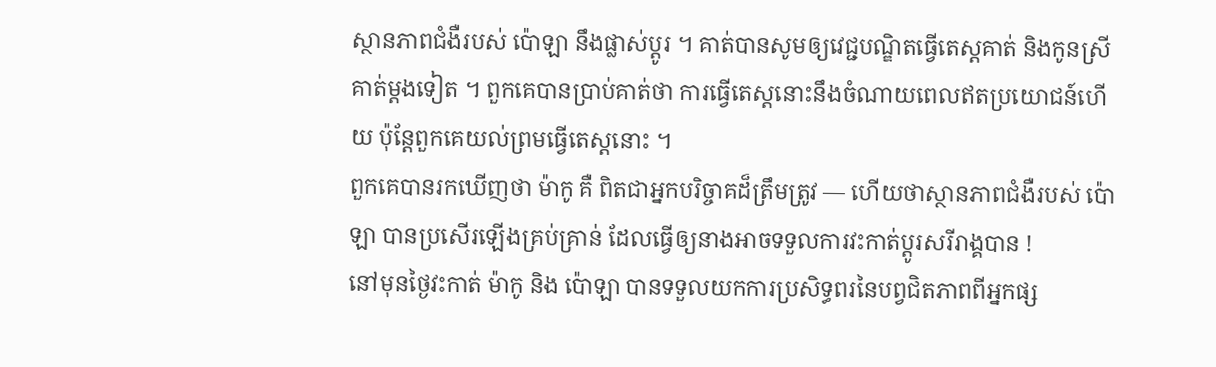ស្ថានភាពជំងឺរបស់ ប៉ោឡា នឹងផ្លាស់ប្តូរ ។ គាត់បានសូមឲ្យវេជ្ជបណ្ឌិតធ្វើតេស្តគាត់ និងកូនស្រីគាត់ម្តងទៀត ។ ពួកគេបានប្រាប់គាត់ថា ការធ្វើតេស្តនោះនឹងចំណាយពេលឥតប្រយោជន៍ហើយ ប៉ុន្តែពួកគេយល់ព្រមធ្វើតេស្តនោះ ។
ពួកគេបានរកឃើញថា ម៉ាកូ គឺ ពិតជាអ្នកបរិច្ចាគដ៏ត្រឹមត្រូវ — ហើយថាស្ថានភាពជំងឺរបស់ ប៉ោឡា បានប្រសើរឡើងគ្រប់គ្រាន់ ដែលធ្វើឲ្យនាងអាចទទួលការវះកាត់ប្តូរសរីរាង្គបាន !
នៅមុនថ្ងៃវះកាត់ ម៉ាកូ និង ប៉ោឡា បានទទួលយកការប្រសិទ្ធពរនៃបព្វជិតភាពពីអ្នកផ្ស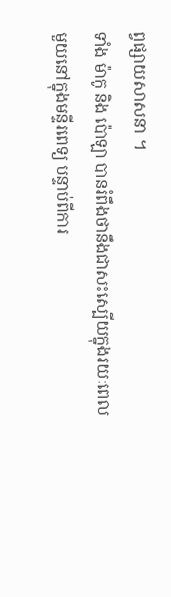ព្វផ្សាយសាសនា ។
ទាំង ម៉ាកូ និង ប៉ោឡា បានរំពឹងថានឹងជាសះស្បើយក្នុងរយៈពេលមួយនៅក្នុងមន្ទីរពេទ្យ បន្ទាប់ពីការ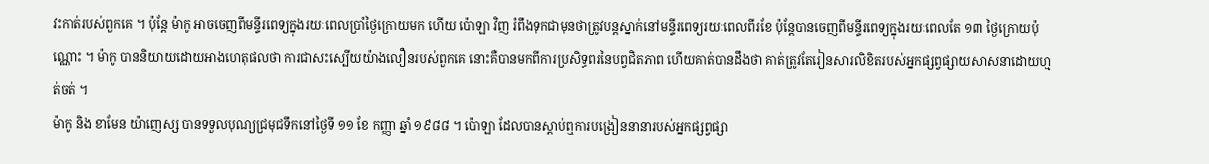វះកាត់របស់ពួកគេ ។ ប៉ុន្តែ ម៉ាកូ អាចចេញពីមន្ទីរពេទ្យក្នុងរយៈពេលប្រាំថ្ងៃក្រោយមក ហើយ ប៉ោឡា វិញ រំពឹងទុកជាមុនថាត្រូវបន្តស្នាក់នៅមន្ទីរពេទ្យរយៈពេលពីរខែ ប៉ុន្តែបានចេញពីមន្ទីរពេទ្យក្នុងរយៈពេលតែ ១៣ ថ្ងៃក្រោយប៉ុណ្ណោះ ។ ម៉ាកូ បាននិយាយដោយអាងហេតុផលថា ការជាសះស្បើយយ៉ាងលឿនរបស់ពួកគេ នោះគឺបានមកពីការប្រសិទ្ធពរនៃបព្វជិតភាព ហើយគាត់បានដឹងថា គាត់ត្រូវតែរៀនសារលិខិតរបស់អ្នកផ្សព្វផ្សាយសាសនាដោយហ្មត់ចត់ ។
ម៉ាកូ និង ខាមែន យ៉ាញេស្ស បានទទួលបុណ្យជ្រមុជទឹកនៅថ្ងៃទី ១១ ខែ កញ្ញា ឆ្នាំ ១៩៨៨ ។ ប៉ោឡា ដែលបានស្តាប់ឮការបង្រៀននានារបស់អ្នកផ្សព្វផ្សា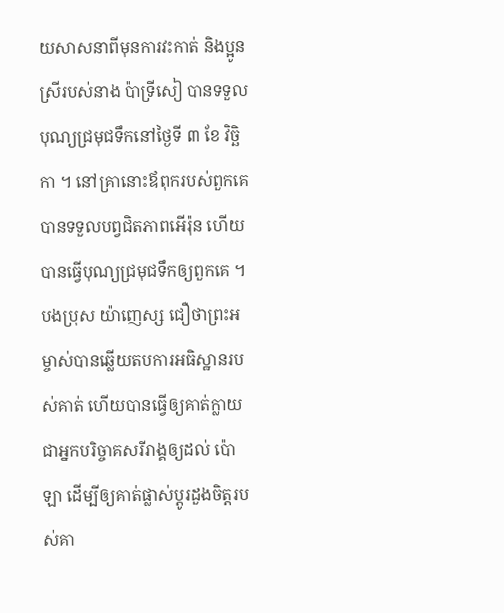យសាសនាពីមុនការវះកាត់ និងប្អូនស្រីរបស់នាង ប៉ាទ្រីសៀ បានទទួលបុណ្យជ្រមុជទឹកនៅថ្ងៃទី ៣ ខែ វិច្ឆិកា ។ នៅគ្រានោះឪពុករបស់ពួកគេបានទទួលបព្វជិតភាពអើរ៉ុន ហើយបានធ្វើបុណ្យជ្រមុជទឹកឲ្យពួកគេ ។
បងប្រុស យ៉ាញេស្ស ជឿថាព្រះអម្ចាស់បានឆ្លើយតបការអធិស្ឋានរបស់គាត់ ហើយបានធ្វើឲ្យគាត់ក្លាយជាអ្នកបរិច្ចាគសរីរាង្គឲ្យដល់ ប៉ោឡា ដើម្បីឲ្យគាត់ផ្លាស់ប្តូរដួងចិត្តរបស់គា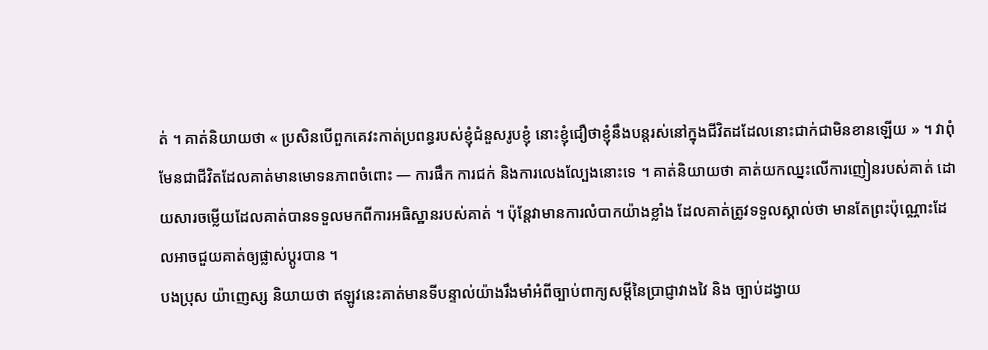ត់ ។ គាត់និយាយថា « ប្រសិនបើពួកគេវះកាត់ប្រពន្ធរបស់ខ្ញុំជំនួសរូបខ្ញុំ នោះខ្ញុំជឿថាខ្ញុំនឹងបន្តរស់នៅក្នុងជីវិតដដែលនោះជាក់ជាមិនខានឡើយ » ។ វាពុំមែនជាជីវិតដែលគាត់មានមោទនភាពចំពោះ — ការផឹក ការជក់ និងការលេងល្បែងនោះទេ ។ គាត់និយាយថា គាត់យកឈ្នះលើការញៀនរបស់គាត់ ដោយសារចម្លើយដែលគាត់បានទទួលមកពីការអធិស្ឋានរបស់គាត់ ។ ប៉ុន្តែវាមានការលំបាកយ៉ាងខ្លាំង ដែលគាត់ត្រូវទទួលស្គាល់ថា មានតែព្រះប៉ុណ្ណោះដែលអាចជួយគាត់ឲ្យផ្លាស់ប្តូរបាន ។
បងប្រុស យ៉ាញេស្ស និយាយថា ឥឡូវនេះគាត់មានទីបន្ទាល់យ៉ាងរឹងមាំអំពីច្បាប់ពាក្យសម្តីនៃប្រាជ្ញាវាងវៃ និង ច្បាប់ដង្វាយ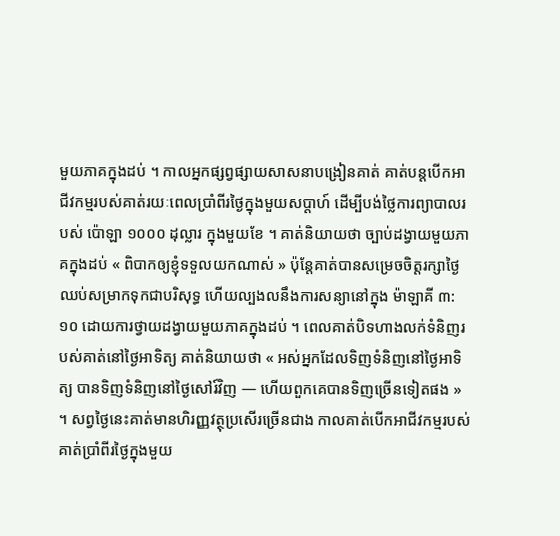មួយភាគក្នុងដប់ ។ កាលអ្នកផ្សព្វផ្សាយសាសនាបង្រៀនគាត់ គាត់បន្តបើកអាជីវកម្មរបស់គាត់រយៈពេលប្រាំពីរថ្ងៃក្នុងមួយសប្តាហ៍ ដើម្បីបង់ថ្លៃការព្យាបាលរបស់ ប៉ោឡា ១០០០ ដុល្លារ ក្នុងមួយខែ ។ គាត់និយាយថា ច្បាប់ដង្វាយមួយភាគក្នុងដប់ « ពិបាកឲ្យខ្ញុំទទួលយកណាស់ » ប៉ុន្តែគាត់បានសម្រេចចិត្តរក្សាថ្ងៃឈប់សម្រាកទុកជាបរិសុទ្ធ ហើយល្បងលនឹងការសន្យានៅក្នុង ម៉ាឡាគី ៣:១០ ដោយការថ្វាយដង្វាយមួយភាគក្នុងដប់ ។ ពេលគាត់បិទហាងលក់ទំនិញរបស់គាត់នៅថ្ងៃអាទិត្យ គាត់និយាយថា « អស់អ្នកដែលទិញទំនិញនៅថ្ងៃអាទិត្យ បានទិញទំនិញនៅថ្ងៃសៅរ៍វិញ — ហើយពួកគេបានទិញច្រើនទៀតផង » ។ សព្វថ្ងៃនេះគាត់មានហិរញ្ញវត្ថុប្រសើរច្រើនជាង កាលគាត់បើកអាជីវកម្មរបស់គាត់ប្រាំពីរថ្ងៃក្នុងមួយ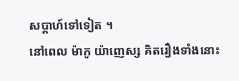សប្តាហ៍ទៅទៀត ។
នៅពេល ម៉ាកូ យ៉ាញេស្ស គិតរឿងទាំងនោះ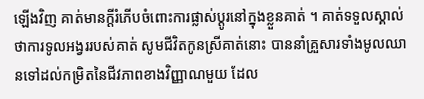ឡើងវិញ គាត់មានក្តីរំភើបចំពោះការផ្លាស់ប្តូរនៅក្នុងខ្លួនគាត់ ។ គាត់ទទួលស្គាល់ថាការទូលអង្វររបស់គាត់ សូមជីវិតកូនស្រីគាត់នោះ បាននាំគ្រួសារទាំងមូលឈានទៅដល់កម្រិតនៃជីវភាពខាងវិញ្ញាណមួយ ដែល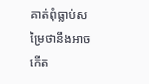គាត់ពុំធ្លាប់សម្រៃថានឹងអាចកើត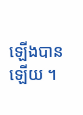ឡើងបានឡើយ ។